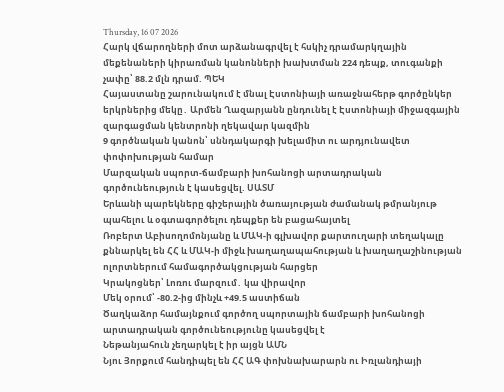Thursday, 16 07 2026
Հարկ վճարողների մոտ արձանագրվել է հսկիչ դրամարկղային մեքենաների կիրառման կանոնների խախտման 224 դեպք, տուգանքի չափը՝ 88.2 մլն դրամ. ՊԵԿ
Հայաստանը շարունակում է մնալ Էստոնիայի առաջնահերթ գործընկեր երկրներից մեկը․ Արմեն Ղազարյանն ընդունել է Էստոնիայի միջազգային զարգացման կենտրոնի ղեկավար կազմին
9 գործնական կանոն՝ սննդակարգի խելամիտ ու արդյունավետ փոփոխության համար
Մարզական սպորտ-ճամբարի խոհանոցի արտադրական գործունեություն է կասեցվել. ՍԱՏՄ
Երևանի պարեկները գիշերային ծառայության ժամանակ թմրանյութ պահելու և օգտագործելու դեպքեր են բացահայտել
Ռոբերտ Աբիսողոմոնյանը և ՄԱԿ-ի գլխավոր քարտուղարի տեղակալը քննարկել են ՀՀ և ՄԱԿ-ի միջև խաղաղապահության և խաղաղաշինության ոլորտներում համագործակցության հարցեր
Կրակոցներ՝ Լոռու մարզում․ կա վիրավոր
Մեկ օրում՝ -80.2-ից մինչև +49.5 աստիճան
Ծաղկաձոր համայնքում գործող սպորտային ճամբարի խոհանոցի արտադրական գործունեությունը կասեցվել է
Նեթանյահուն չեղարկել է իր այցն ԱՄՆ
Նյու Յորքում հանդիպել են ՀՀ ԱԳ փոխնախարարն ու Իռլանդիայի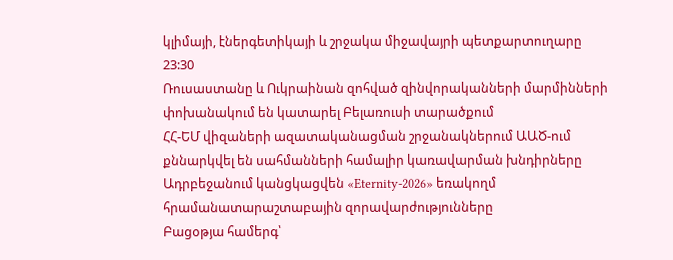կլիմայի, էներգետիկայի և շրջակա միջավայրի պետքարտուղարը
23:30
Ռուսաստանը և Ուկրաինան զոհված զինվորականների մարմինների փոխանակում են կատարել Բելառուսի տարածքում
ՀՀ-ԵՄ վիզաների ազատականացման շրջանակներում ԱԱԾ-ում քննարկվել են սահմանների համալիր կառավարման խնդիրները
Ադրբեջանում կանցկացվեն «Eternity-2026» եռակողմ հրամանատարաշտաբային զորավարժությունները
Բացօթյա համերգ՝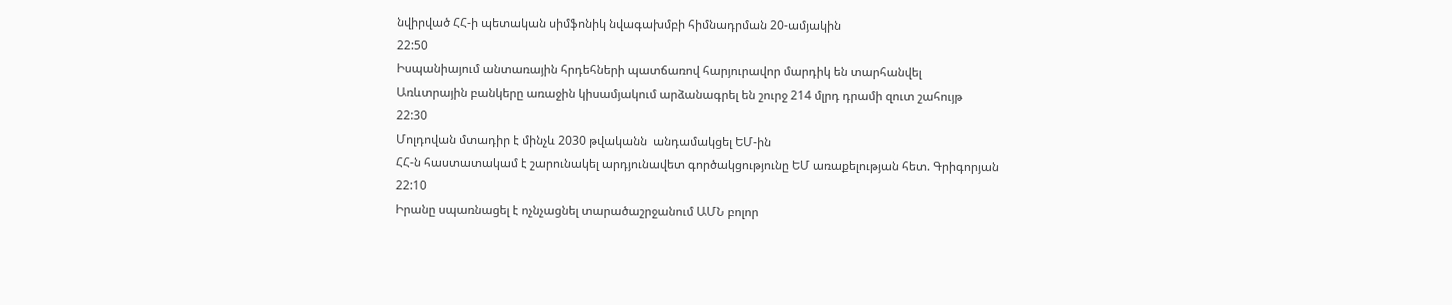նվիրված ՀՀ-ի պետական սիմֆոնիկ նվագախմբի հիմնադրման 20-ամյակին
22:50
Իսպանիայում անտառային հրդեհների պատճառով հարյուրավոր մարդիկ են տարհանվել
Առևտրային բանկերը առաջին կիսամյակում արձանագրել են շուրջ 214 մլրդ դրամի զուտ շահույթ
22:30
Մոլդովան մտադիր է մինչև 2030 թվականն  անդամակցել ԵՄ-ին
ՀՀ-ն հաստատակամ է շարունակել արդյունավետ գործակցությունը ԵՄ առաքելության հետ. Գրիգորյան
22:10
Իրանը սպառնացել է ոչնչացնել տարածաշրջանում ԱՄՆ բոլոր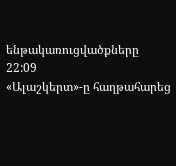ենթակառուցվածքները
22:09
«Ալաշկերտ»-ը հաղթահարեց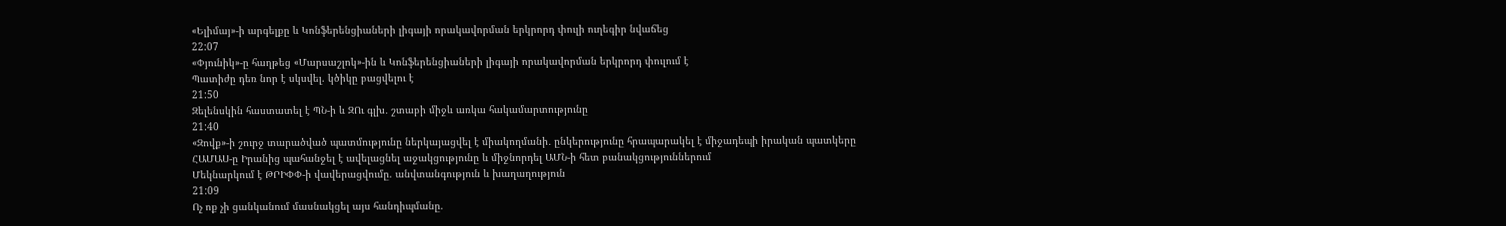«Ելիմայ»-ի արգելքը և Կոնֆերենցիաների լիգայի որակավորման երկրորդ փուլի ուղեգիր նվաճեց
22:07
«Փյունիկ»-ը հաղթեց «Մարսաշլոկ»-ին և Կոնֆերենցիաների լիգայի որակավորման երկրորդ փուլում է
Պատիժը դեռ նոր է սկսվել. կծիկը բացվելու է
21:50
Զելենսկին հաստատել է ՊՆ-ի և ԶՈւ գլխ․ շտաբի միջև առկա հակամարտությունը
21:40
«Զովք»-ի շուրջ տարածված պատմությունը ներկայացվել է միակողմանի․ ընկերությունը հրապարակել է միջադեպի իրական պատկերը
ՀԱՄԱՍ-ը Իրանից պահանջել է ավելացնել աջակցությունը և միջնորդել ԱՄՆ-ի հետ բանակցություններում
Մեկնարկում է ԹՐԻՓՓ-ի վավերացվումը. անվտանգություն և խաղաղություն
21:09
Ոչ ոք չի ցանկանում մասնակցել այս հանդիպմանը.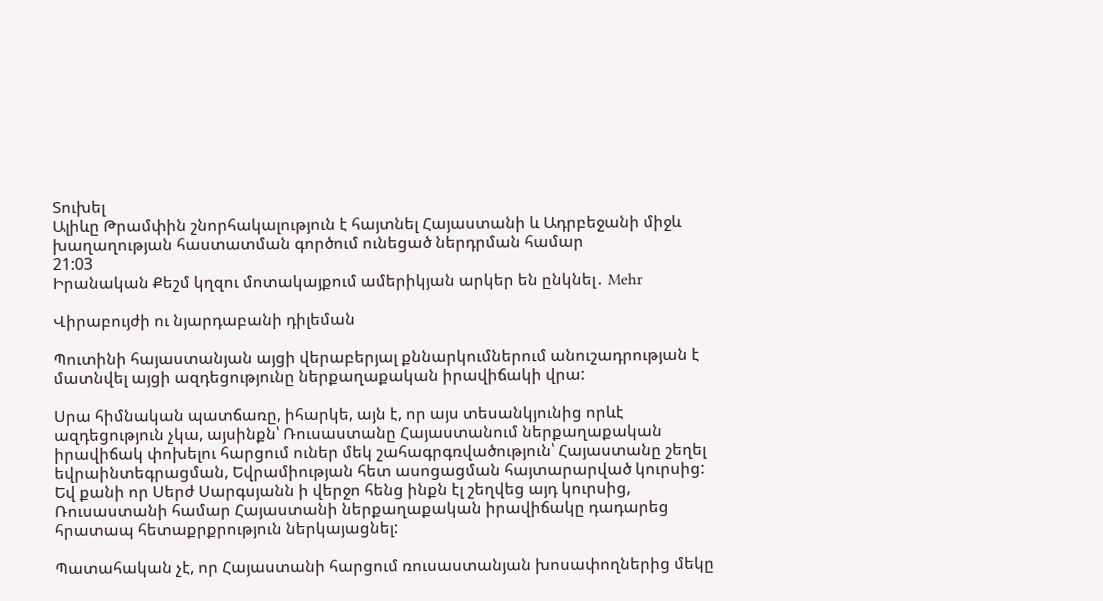Տուխել
Ալիևը Թրամփին շնորհակալություն է հայտնել Հայաստանի և Ադրբեջանի միջև խաղաղության հաստատման գործում ունեցած ներդրման համար
21:03
Իրանական Քեշմ կղզու մոտակայքում ամերիկյան արկեր են ընկնել․ Mehr

Վիրաբույժի ու նյարդաբանի դիլեման

Պուտինի հայաստանյան այցի վերաբերյալ քննարկումներում անուշադրության է մատնվել այցի ազդեցությունը ներքաղաքական իրավիճակի վրա:

Սրա հիմնական պատճառը, իհարկե, այն է, որ այս տեսանկյունից որևէ ազդեցություն չկա, այսինքն՝ Ռուսաստանը Հայաստանում ներքաղաքական իրավիճակ փոխելու հարցում ուներ մեկ շահագրգռվածություն՝ Հայաստանը շեղել եվրաինտեգրացման, Եվրամիության հետ ասոցացման հայտարարված կուրսից: Եվ քանի որ Սերժ Սարգսյանն ի վերջո հենց ինքն էլ շեղվեց այդ կուրսից, Ռուսաստանի համար Հայաստանի ներքաղաքական իրավիճակը դադարեց հրատապ հետաքրքրություն ներկայացնել:

Պատահական չէ, որ Հայաստանի հարցում ռուսաստանյան խոսափողներից մեկը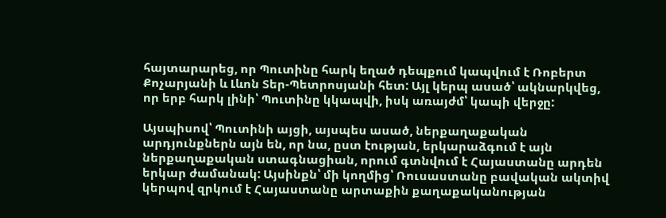հայտարարեց, որ Պուտինը հարկ եղած դեպքում կապվում է Ռոբերտ Քոչարյանի և Լևոն Տեր-Պետրոսյանի հետ: Այլ կերպ ասած՝ ակնարկվեց, որ երբ հարկ լինի՝ Պուտինը կկապվի, իսկ առայժմ՝ կապի վերջը:

Այսպիսով՝ Պուտինի այցի, այսպես ասած, ներքաղաքական արդյունքներն այն են, որ նա, ըստ էության, երկարաձգում է այն ներքաղաքական ստագնացիան, որում գտնվում է Հայաստանը արդեն երկար ժամանակ: Այսինքն՝ մի կողմից՝ Ռուսաստանը բավական ակտիվ կերպով զրկում է Հայաստանը արտաքին քաղաքականության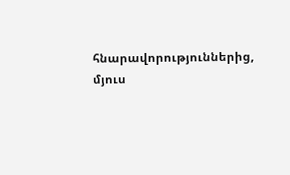հնարավորություններից, մյուս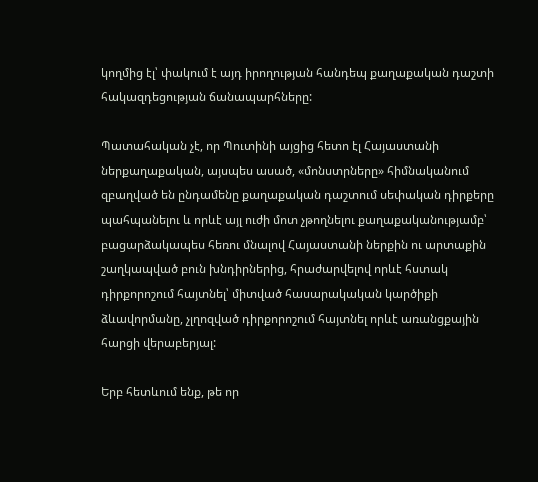կողմից էլ՝ փակում է այդ իրողության հանդեպ քաղաքական դաշտի հակազդեցության ճանապարհները:

Պատահական չէ, որ Պուտինի այցից հետո էլ Հայաստանի ներքաղաքական, այսպես ասած, «մոնստրները» հիմնականում զբաղված են ընդամենը քաղաքական դաշտում սեփական դիրքերը պահպանելու և որևէ այլ ուժի մոտ չթողնելու քաղաքականությամբ՝ բացարձակապես հեռու մնալով Հայաստանի ներքին ու արտաքին շաղկապված բուն խնդիրներից, հրաժարվելով որևէ հստակ դիրքորոշում հայտնել՝ միտված հասարակական կարծիքի ձևավորմանը, չլղոզված դիրքորոշում հայտնել որևէ առանցքային հարցի վերաբերյալ:

Երբ հետևում ենք, թե որ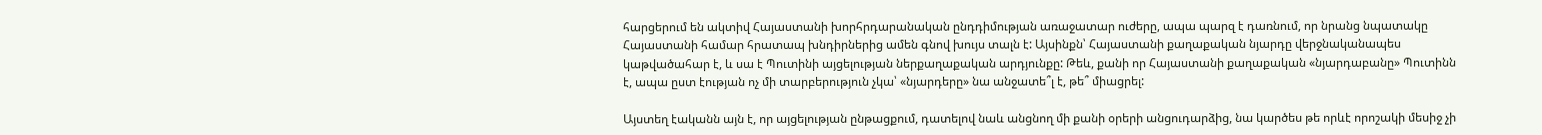հարցերում են ակտիվ Հայաստանի խորհրդարանական ընդդիմության առաջատար ուժերը, ապա պարզ է դառնում, որ նրանց նպատակը Հայաստանի համար հրատապ խնդիրներից ամեն գնով խույս տալն է: Այսինքն՝ Հայաստանի քաղաքական նյարդը վերջնականապես կաթվածահար է, և սա է Պուտինի այցելության ներքաղաքական արդյունքը: Թեև, քանի որ Հայաստանի քաղաքական «նյարդաբանը» Պուտինն է, ապա ըստ էության ոչ մի տարբերություն չկա՝ «նյարդերը» նա անջատե՞լ է, թե՞ միացրել:

Այստեղ էականն այն է, որ այցելության ընթացքում, դատելով նաև անցնող մի քանի օրերի անցուդարձից, նա կարծես թե որևէ որոշակի մեսիջ չի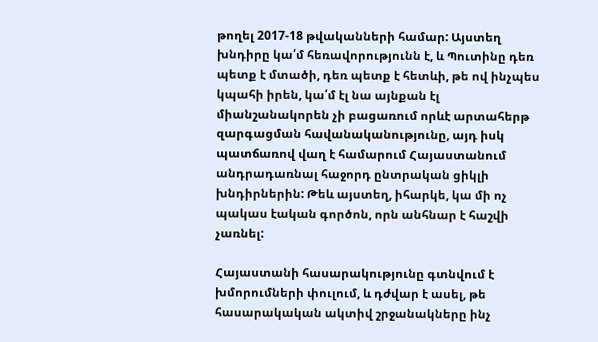թողել 2017-18 թվականների համար: Այստեղ խնդիրը կա՛մ հեռավորությունն է, և Պուտինը դեռ պետք է մտածի, դեռ պետք է հետևի, թե ով ինչպես կպահի իրեն, կա՛մ էլ նա այնքան էլ միանշանակորեն չի բացառում որևէ արտահերթ զարգացման հավանականությունը, այդ իսկ պատճառով վաղ է համարում Հայաստանում անդրադառնալ հաջորդ ընտրական ցիկլի խնդիրներին: Թեև այստեղ, իհարկե, կա մի ոչ պակաս էական գործոն, որն անհնար է հաշվի չառնել:

Հայաստանի հասարակությունը գտնվում է խմորումների փուլում, և դժվար է ասել, թե հասարակական ակտիվ շրջանակները ինչ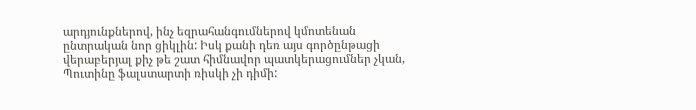արդյունքներով, ինչ եզրահանգումներով կմոտենան ընտրական նոր ցիկլին: Իսկ քանի դեռ այս գործընթացի վերաբերյալ քիչ թե շատ հիմնավոր պատկերացումներ չկան, Պուտինը ֆալստարտի ռիսկի չի դիմի: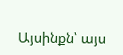Այսինքն՝ այս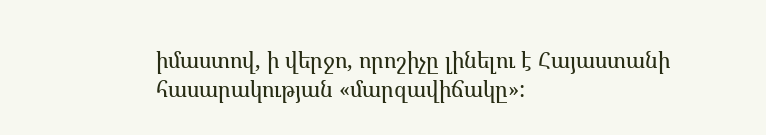իմաստով, ի վերջո, որոշիչը լինելու է Հայաստանի հասարակության «մարզավիճակը»: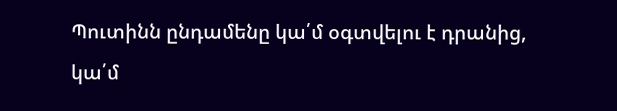Պուտինն ընդամենը կա՛մ օգտվելու է դրանից, կա՛մ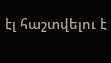էլ հաշտվելու է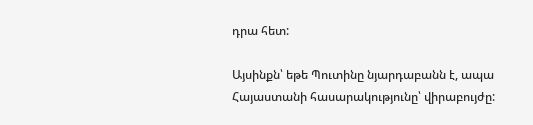դրա հետ:

Այսինքն՝ եթե Պուտինը նյարդաբանն է, ապա Հայաստանի հասարակությունը՝ վիրաբույժը: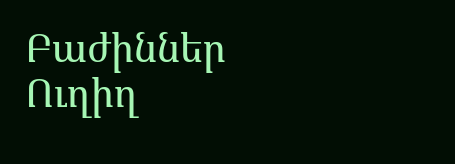Բաժիններ
Ուղիղ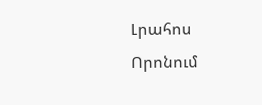Լրահոս
Որոնում